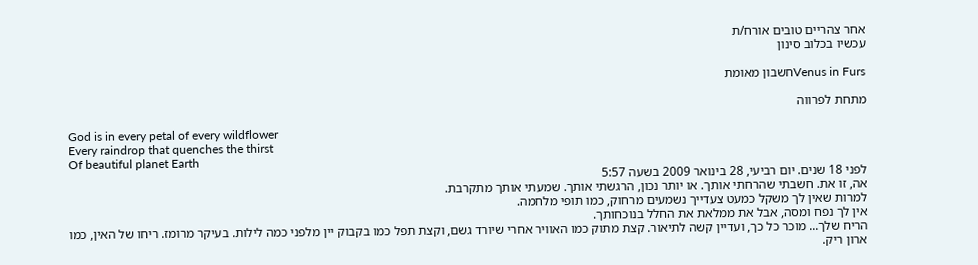אחר צהריים טובים אורח/ת
עכשיו בכלוב סינון

Venus in Fursחשבון מאומת

מתחת לפרווה

God is in every petal of every wildflower
Every raindrop that quenches the thirst
Of beautiful planet Earth
לפני 18 שנים. יום רביעי, 28 בינואר 2009 בשעה 5:57
אה, זו את. חשבתי שהרחתי אותך. או יותר נכון, הרגשתי אותך. שמעתי אותך מתקרבת.
למרות שאין לך משקל כמעט צעדייך נשמעים מרחוק, כמו תופי מלחמה.
אין לך נפח ומסה, אבל את ממלאת את החלל בנוכחותך.
הריח שלך... מוכר כל כך, ועדיין קשה לתיאור. קצת מתוק כמו האוויר אחרי שיורד גשם, וקצת תפל כמו בקבוק יין מלפני כמה לילות. בעיקר מרומז. ריחו של האין, כמו ארון ריק.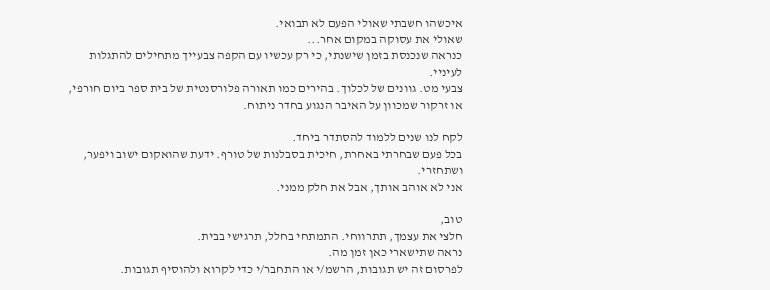איכשהו חשבתי שאולי הפעם לא תבואי.
שאולי את עסוקה במקום אחר...
כנראה שנכנסת בזמן שישנתי, כי רק עכשיו עם הקפה צבעייך מתחילים להתגלות לעיניי.
צבעי מט. גוונים של לכלוך. בהירים כמו תאורה פלורסנטית של בית ספר ביום חורפי, או זרקור שמכוון על האיבר הנגוע בחדר ניתוח.

לקח לנו שנים ללמוד להסתדר ביחד.
בכל פעם שבחרתי באחרת, חיכית בסבלנות של טורף. ידעת שהואקום ישוב ויפער, ושתחזרי.
אני לא אוהב אותך, אבל את חלק ממני.

טוב,
חלצי את עצמך, תתרווחי. התמתחי בחלל, תרגישי בבית.
נראה שתישארי כאן זמן מה.
לפרסום זה יש תגובות, הרשמ/י או התחבר/י כדי לקרוא ולהוסיף תגובות.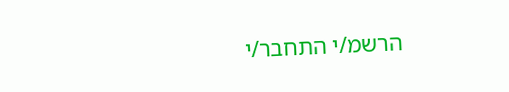הרשמ/י התחבר/י